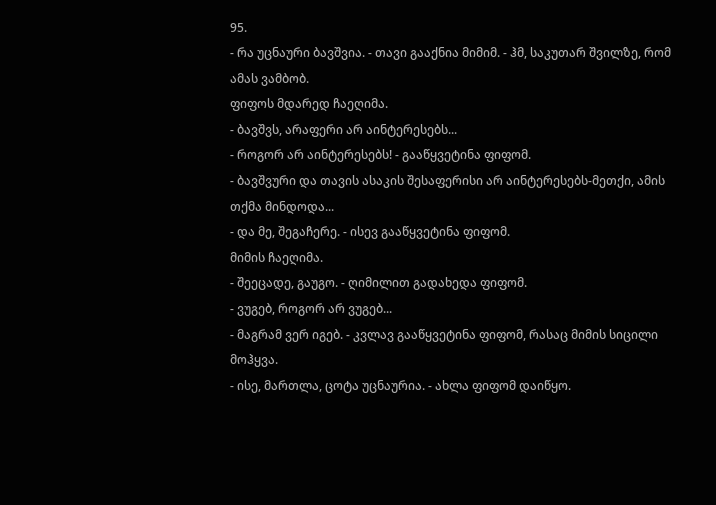95.
- რა უცნაური ბავშვია. - თავი გააქნია მიმიმ. - ჰმ, საკუთარ შვილზე, რომ ამას ვამბობ.
ფიფოს მდარედ ჩაეღიმა.
- ბავშვს, არაფერი არ აინტერესებს...
- როგორ არ აინტერესებს! - გააწყვეტინა ფიფომ.
- ბავშვური და თავის ასაკის შესაფერისი არ აინტერესებს-მეთქი, ამის თქმა მინდოდა...
- და მე, შეგაჩერე. - ისევ გააწყვეტინა ფიფომ.
მიმის ჩაეღიმა.
- შეეცადე, გაუგო. - ღიმილით გადახედა ფიფომ.
- ვუგებ, როგორ არ ვუგებ...
- მაგრამ ვერ იგებ. - კვლავ გააწყვეტინა ფიფომ, რასაც მიმის სიცილი მოჰყვა.
- ისე, მართლა, ცოტა უცნაურია. - ახლა ფიფომ დაიწყო.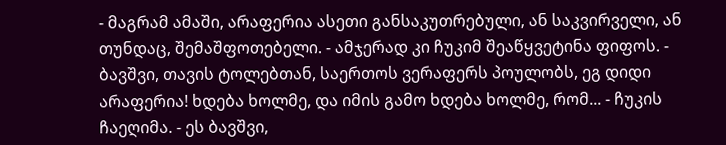- მაგრამ ამაში, არაფერია ასეთი განსაკუთრებული, ან საკვირველი, ან თუნდაც, შემაშფოთებელი. - ამჯერად კი ჩუკიმ შეაწყვეტინა ფიფოს. - ბავშვი, თავის ტოლებთან, საერთოს ვერაფერს პოულობს, ეგ დიდი არაფერია! ხდება ხოლმე, და იმის გამო ხდება ხოლმე, რომ... - ჩუკის ჩაეღიმა. - ეს ბავშვი,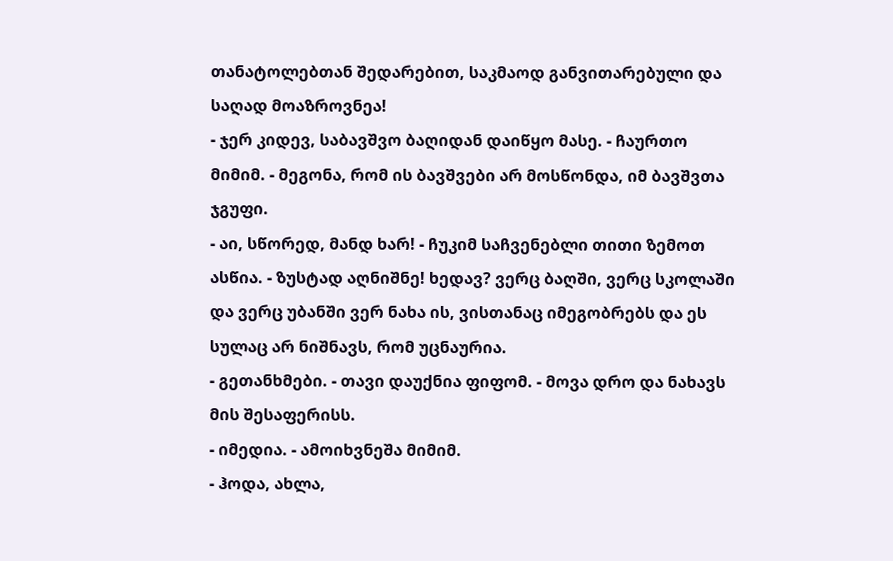თანატოლებთან შედარებით, საკმაოდ განვითარებული და საღად მოაზროვნეა!
- ჯერ კიდევ, საბავშვო ბაღიდან დაიწყო მასე. - ჩაურთო მიმიმ. - მეგონა, რომ ის ბავშვები არ მოსწონდა, იმ ბავშვთა ჯგუფი.
- აი, სწორედ, მანდ ხარ! - ჩუკიმ საჩვენებლი თითი ზემოთ ასწია. - ზუსტად აღნიშნე! ხედავ? ვერც ბაღში, ვერც სკოლაში და ვერც უბანში ვერ ნახა ის, ვისთანაც იმეგობრებს და ეს სულაც არ ნიშნავს, რომ უცნაურია.
- გეთანხმები. - თავი დაუქნია ფიფომ. - მოვა დრო და ნახავს მის შესაფერისს.
- იმედია. - ამოიხვნეშა მიმიმ.
- ჰოდა, ახლა,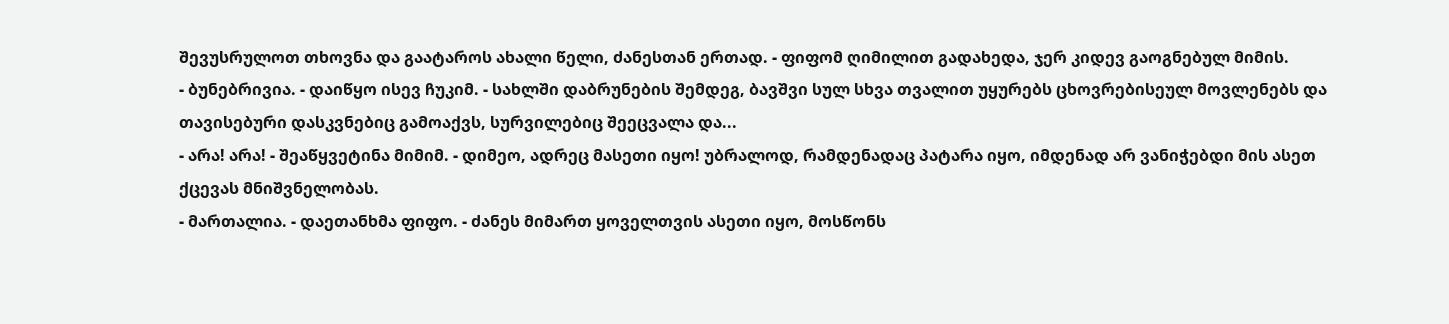შევუსრულოთ თხოვნა და გაატაროს ახალი წელი, ძანესთან ერთად. - ფიფომ ღიმილით გადახედა, ჯერ კიდევ გაოგნებულ მიმის.
- ბუნებრივია. - დაიწყო ისევ ჩუკიმ. - სახლში დაბრუნების შემდეგ, ბავშვი სულ სხვა თვალით უყურებს ცხოვრებისეულ მოვლენებს და თავისებური დასკვნებიც გამოაქვს, სურვილებიც შეეცვალა და...
- არა! არა! - შეაწყვეტინა მიმიმ. - დიმეო, ადრეც მასეთი იყო! უბრალოდ, რამდენადაც პატარა იყო, იმდენად არ ვანიჭებდი მის ასეთ ქცევას მნიშვნელობას.
- მართალია. - დაეთანხმა ფიფო. - ძანეს მიმართ ყოველთვის ასეთი იყო, მოსწონს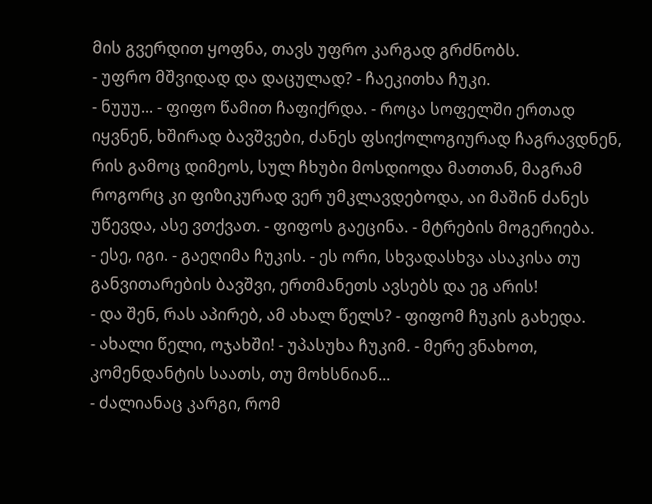მის გვერდით ყოფნა, თავს უფრო კარგად გრძნობს.
- უფრო მშვიდად და დაცულად? - ჩაეკითხა ჩუკი.
- ნუუუ... - ფიფო წამით ჩაფიქრდა. - როცა სოფელში ერთად იყვნენ, ხშირად ბავშვები, ძანეს ფსიქოლოგიურად ჩაგრავდნენ, რის გამოც დიმეოს, სულ ჩხუბი მოსდიოდა მათთან, მაგრამ როგორც კი ფიზიკურად ვერ უმკლავდებოდა, აი მაშინ ძანეს უწევდა, ასე ვთქვათ. - ფიფოს გაეცინა. - მტრების მოგერიება.
- ესე, იგი. - გაეღიმა ჩუკის. - ეს ორი, სხვადასხვა ასაკისა თუ განვითარების ბავშვი, ერთმანეთს ავსებს და ეგ არის!
- და შენ, რას აპირებ, ამ ახალ წელს? - ფიფომ ჩუკის გახედა.
- ახალი წელი, ოჯახში! - უპასუხა ჩუკიმ. - მერე ვნახოთ, კომენდანტის საათს, თუ მოხსნიან...
- ძალიანაც კარგი, რომ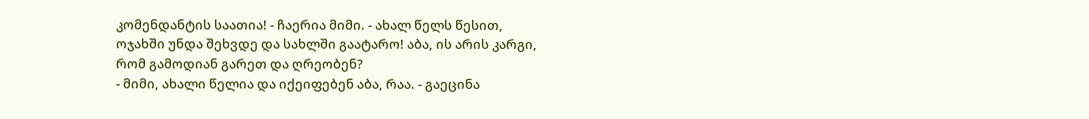კომენდანტის საათია! - ჩაერია მიმი. - ახალ წელს წესით, ოჯახში უნდა შეხვდე და სახლში გაატარო! აბა, ის არის კარგი, რომ გამოდიან გარეთ და ღრეობენ?
- მიმი, ახალი წელია და იქეიფებენ აბა, რაა. - გაეცინა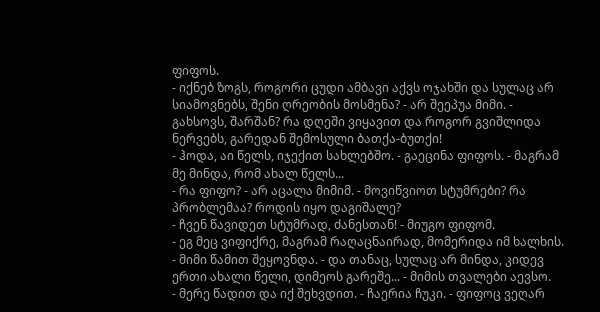ფიფოს.
- იქნებ ზოგს, როგორი ცუდი ამბავი აქვს ოჯახში და სულაც არ სიამოვნებს, შენი ღრეობის მოსმენა? - არ შეეპუა მიმი. - გახსოვს, შარშან? რა დღეში ვიყავით და როგორ გვიშლიდა ნერვებს, გარედან შემოსული ბათქა-ბუთქი!
- ჰოდა, აი წელს, იჯექით სახლებშო. - გაეცინა ფიფოს. - მაგრამ მე მინდა, რომ ახალ წელს...
- რა ფიფო? - არ აცალა მიმიმ. - მოვიწვიოთ სტუმრები? რა პრობლემაა? როდის იყო დაგიშალე?
- ჩვენ წავიდეთ სტუმრად, ძანესთან! - მიუგო ფიფომ.
- ეგ მეც ვიფიქრე, მაგრამ რაღაცნაირად, მომერიდა იმ ხალხის. - მიმი წამით შეყოვნდა. - და თანაც, სულაც არ მინდა, კიდევ ერთი ახალი წელი, დიმეოს გარეშე... - მიმის თვალები აევსო.
- მერე წადით და იქ შეხვდით. - ჩაერია ჩუკი. - ფიფოც ვეღარ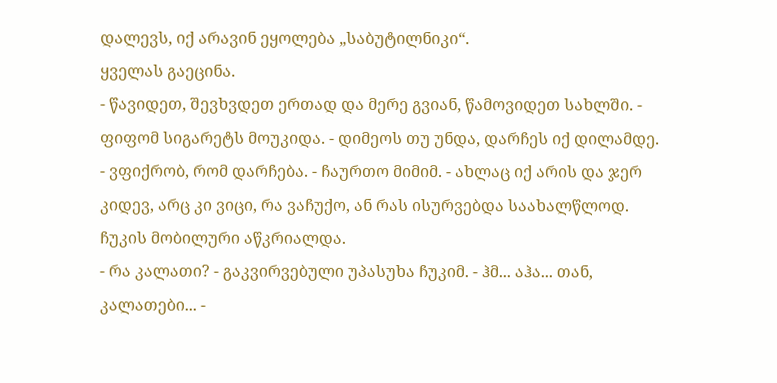დალევს, იქ არავინ ეყოლება „საბუტილნიკი“.
ყველას გაეცინა.
- წავიდეთ, შევხვდეთ ერთად და მერე გვიან, წამოვიდეთ სახლში. - ფიფომ სიგარეტს მოუკიდა. - დიმეოს თუ უნდა, დარჩეს იქ დილამდე.
- ვფიქრობ, რომ დარჩება. - ჩაურთო მიმიმ. - ახლაც იქ არის და ჯერ კიდევ, არც კი ვიცი, რა ვაჩუქო, ან რას ისურვებდა საახალწლოდ.
ჩუკის მობილური აწკრიალდა.
- რა კალათი? - გაკვირვებული უპასუხა ჩუკიმ. - ჰმ... აჰა... თან, კალათები... -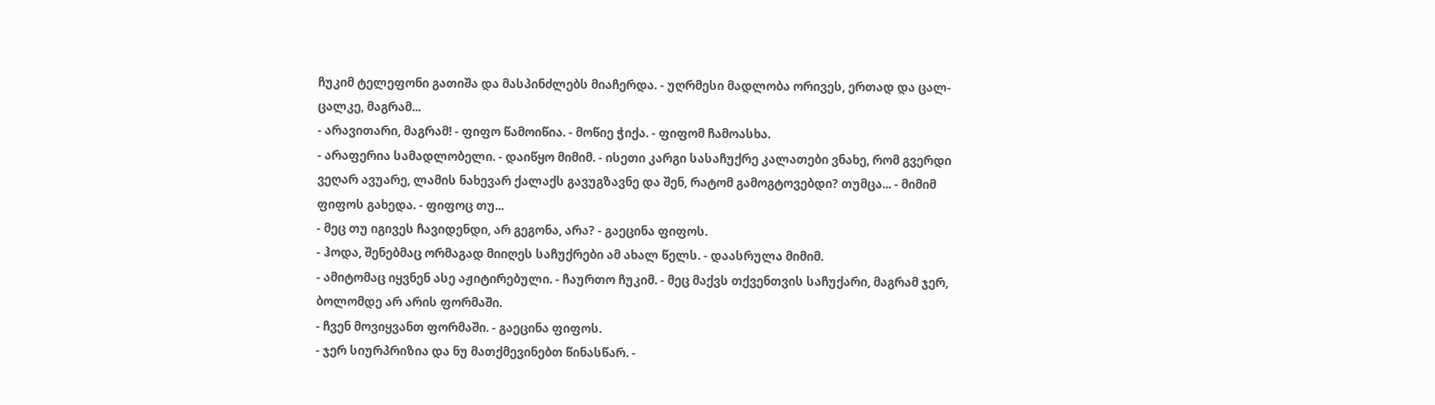ჩუკიმ ტელეფონი გათიშა და მასპინძლებს მიაჩერდა. - უღრმესი მადლობა ორივეს, ერთად და ცალ-ცალკე, მაგრამ...
- არავითარი, მაგრამ! - ფიფო წამოიწია. - მოწიე ჭიქა. - ფიფომ ჩამოასხა.
- არაფერია სამადლობელი. - დაიწყო მიმიმ. - ისეთი კარგი სასაჩუქრე კალათები ვნახე, რომ გვერდი ვეღარ ავუარე, ლამის ნახევარ ქალაქს გავუგზავნე და შენ, რატომ გამოგტოვებდი? თუმცა... - მიმიმ ფიფოს გახედა. - ფიფოც თუ...
- მეც თუ იგივეს ჩავიდენდი, არ გეგონა, არა? - გაეცინა ფიფოს.
- ჰოდა, შენებმაც ორმაგად მიიღეს საჩუქრები ამ ახალ წელს. - დაასრულა მიმიმ.
- ამიტომაც იყვნენ ასე აჟიტირებული. - ჩაურთო ჩუკიმ. - მეც მაქვს თქვენთვის საჩუქარი, მაგრამ ჯერ, ბოლომდე არ არის ფორმაში.
- ჩვენ მოვიყვანთ ფორმაში. - გაეცინა ფიფოს.
- ჯერ სიურპრიზია და ნუ მათქმევინებთ წინასწარ. -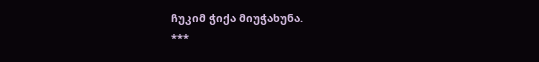ჩუკიმ ჭიქა მიუჭახუნა.
***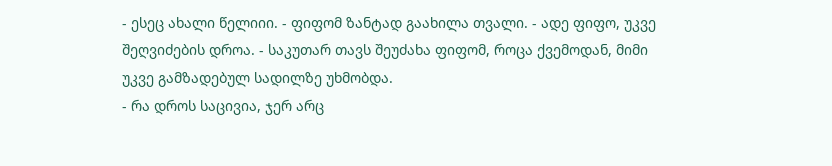- ესეც ახალი წელიიი. - ფიფომ ზანტად გაახილა თვალი. - ადე ფიფო, უკვე შეღვიძების დროა. - საკუთარ თავს შეუძახა ფიფომ, როცა ქვემოდან, მიმი უკვე გამზადებულ სადილზე უხმობდა.
- რა დროს საცივია, ჯერ არც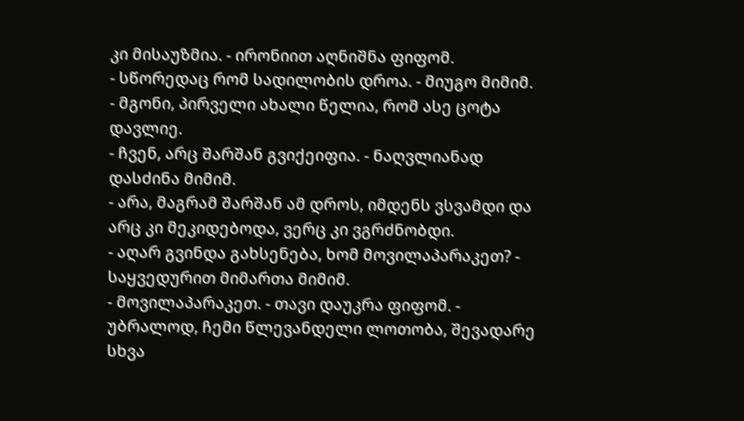კი მისაუზმია. - ირონიით აღნიშნა ფიფომ.
- სწორედაც რომ სადილობის დროა. - მიუგო მიმიმ.
- მგონი, პირველი ახალი წელია, რომ ასე ცოტა დავლიე.
- ჩვენ, არც შარშან გვიქეიფია. - ნაღვლიანად დასძინა მიმიმ.
- არა, მაგრამ შარშან ამ დროს, იმდენს ვსვამდი და არც კი მეკიდებოდა, ვერც კი ვგრძნობდი.
- აღარ გვინდა გახსენება, ხომ მოვილაპარაკეთ? - საყვედურით მიმართა მიმიმ.
- მოვილაპარაკეთ. - თავი დაუკრა ფიფომ. - უბრალოდ, ჩემი წლევანდელი ლოთობა, შევადარე სხვა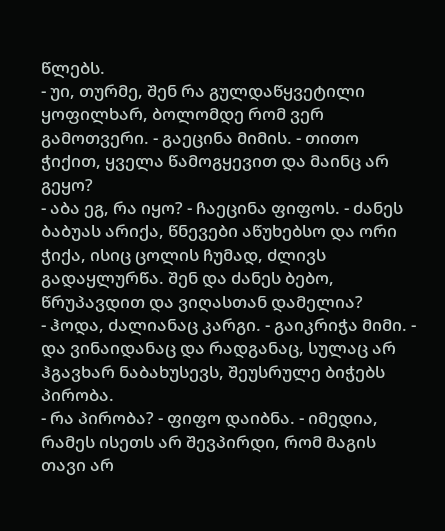წლებს.
- უი, თურმე, შენ რა გულდაწყვეტილი ყოფილხარ, ბოლომდე რომ ვერ გამოთვერი. - გაეცინა მიმის. - თითო ჭიქით, ყველა წამოგყევით და მაინც არ გეყო?
- აბა ეგ, რა იყო? - ჩაეცინა ფიფოს. - ძანეს ბაბუას არიქა, წნევები აწუხებსო და ორი ჭიქა, ისიც ცოლის ჩუმად, ძლივს გადაყლურწა. შენ და ძანეს ბებო, წრუპავდით და ვიღასთან დამელია?
- ჰოდა, ძალიანაც კარგი. - გაიკრიჭა მიმი. - და ვინაიდანაც და რადგანაც, სულაც არ ჰგავხარ ნაბახუსევს, შეუსრულე ბიჭებს პირობა.
- რა პირობა? - ფიფო დაიბნა. - იმედია, რამეს ისეთს არ შევპირდი, რომ მაგის თავი არ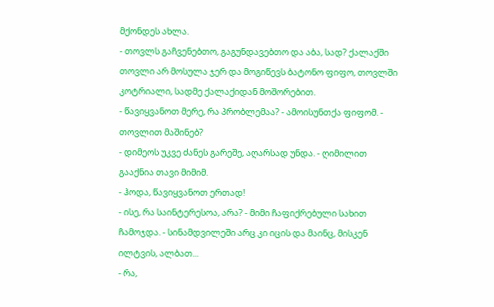მქონდეს ახლა.
- თოვლს გაჩვენებთო, გაგუნდავებთო და აბა, სად? ქალაქში თოვლი არ მოსულა ჯერ და მოგიწევს ბატონო ფიფო, თოვლში კოტრიალი, სადმე ქალაქიდან მოშორებით.
- წავიყვანოთ მერე, რა პრობლემაა? - ამოისუნთქა ფიფომ. - თოვლით მაშინებ?
- დიმეოს უკვე ძანეს გარეშე, აღარსად უნდა. - ღიმილით გააქნია თავი მიმიმ.
- ჰოდა, წავიყვანოთ ერთად!
- ისე, რა საინტერესოა, არა? - მიმი ჩაფიქრებული სახით ჩამოჯდა. - სინამდვილეში არც კი იცის და მაინც, მისკენ ილტვის, ალბათ...
- რა,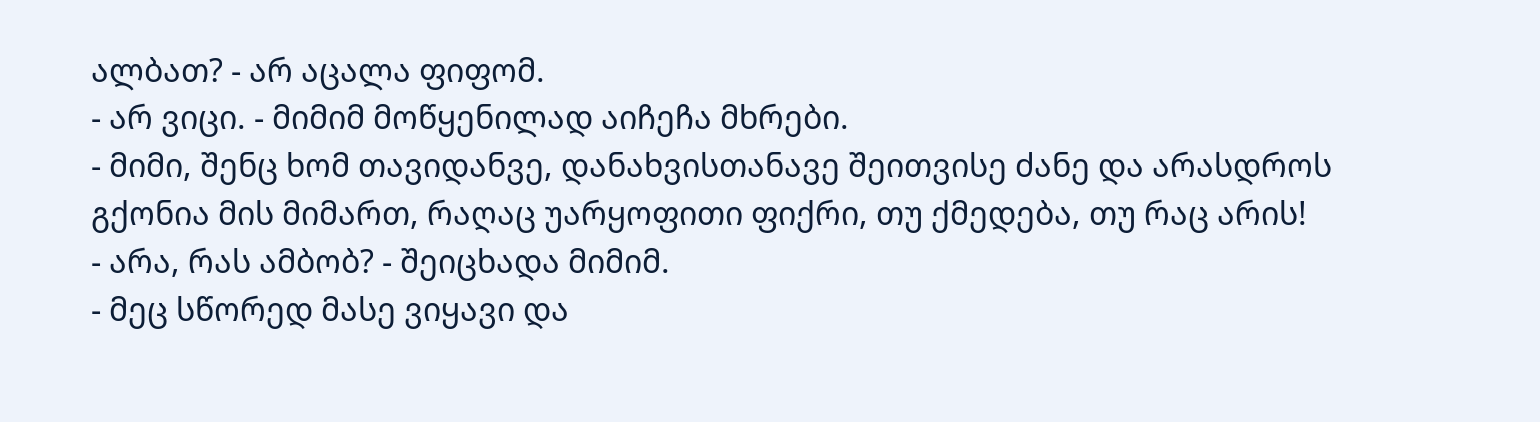ალბათ? - არ აცალა ფიფომ.
- არ ვიცი. - მიმიმ მოწყენილად აიჩეჩა მხრები.
- მიმი, შენც ხომ თავიდანვე, დანახვისთანავე შეითვისე ძანე და არასდროს გქონია მის მიმართ, რაღაც უარყოფითი ფიქრი, თუ ქმედება, თუ რაც არის!
- არა, რას ამბობ? - შეიცხადა მიმიმ.
- მეც სწორედ მასე ვიყავი და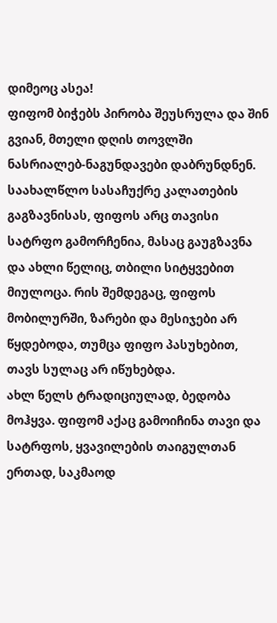დიმეოც ასეა!
ფიფომ ბიჭებს პირობა შეუსრულა და შინ გვიან, მთელი დღის თოვლში ნასრიალებ-ნაგუნდავები დაბრუნდნენ.
საახალწლო სასაჩუქრე კალათების გაგზავნისას, ფიფოს არც თავისი სატრფო გამორჩენია, მასაც გაუგზავნა და ახლი წელიც, თბილი სიტყვებით მიულოცა. რის შემდეგაც, ფიფოს მობილურში, ზარები და მესიჯები არ წყდებოდა, თუმცა ფიფო პასუხებით, თავს სულაც არ იწუხებდა.
ახლ წელს ტრადიციულად, ბედობა მოჰყვა. ფიფომ აქაც გამოიჩინა თავი და სატრფოს, ყვავილების თაიგულთან ერთად, საკმაოდ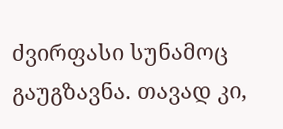ძვირფასი სუნამოც გაუგზავნა. თავად კი,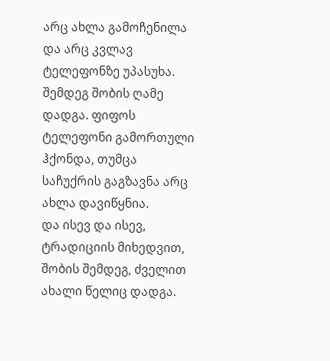არც ახლა გამოჩენილა და არც კვლავ ტელეფონზე უპასუხა.
შემდეგ შობის ღამე დადგა. ფიფოს ტელეფონი გამორთული ჰქონდა, თუმცა საჩუქრის გაგზავნა არც ახლა დავიწყნია.
და ისევ და ისევ, ტრადიციის მიხედვით, შობის შემდეგ, ძველით ახალი წელიც დადგა.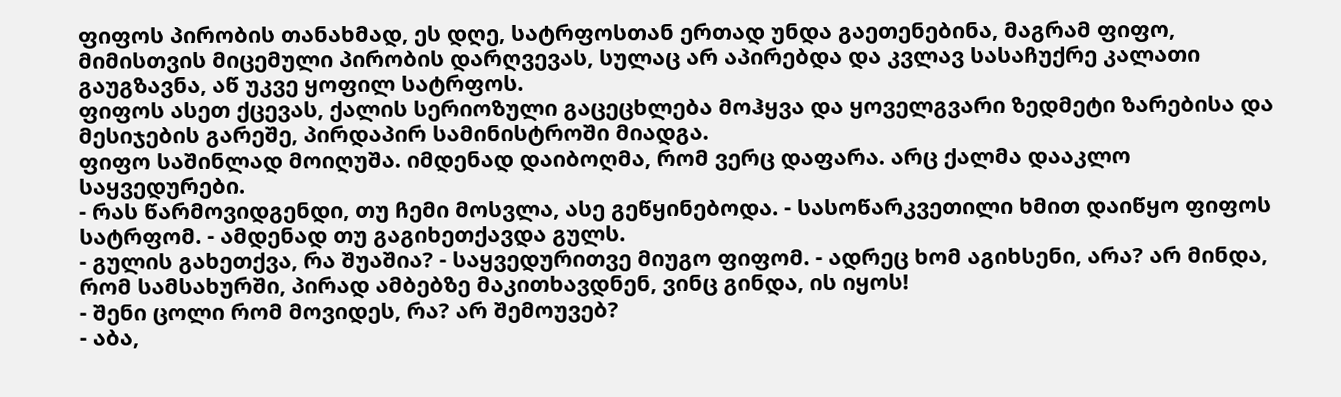ფიფოს პირობის თანახმად, ეს დღე, სატრფოსთან ერთად უნდა გაეთენებინა, მაგრამ ფიფო, მიმისთვის მიცემული პირობის დარღვევას, სულაც არ აპირებდა და კვლავ სასაჩუქრე კალათი გაუგზავნა, აწ უკვე ყოფილ სატრფოს.
ფიფოს ასეთ ქცევას, ქალის სერიოზული გაცეცხლება მოჰყვა და ყოველგვარი ზედმეტი ზარებისა და მესიჯების გარეშე, პირდაპირ სამინისტროში მიადგა.
ფიფო საშინლად მოიღუშა. იმდენად დაიბოღმა, რომ ვერც დაფარა. არც ქალმა დააკლო საყვედურები.
- რას წარმოვიდგენდი, თუ ჩემი მოსვლა, ასე გეწყინებოდა. - სასოწარკვეთილი ხმით დაიწყო ფიფოს სატრფომ. - ამდენად თუ გაგიხეთქავდა გულს.
- გულის გახეთქვა, რა შუაშია? - საყვედურითვე მიუგო ფიფომ. - ადრეც ხომ აგიხსენი, არა? არ მინდა, რომ სამსახურში, პირად ამბებზე მაკითხავდნენ, ვინც გინდა, ის იყოს!
- შენი ცოლი რომ მოვიდეს, რა? არ შემოუვებ?
- აბა,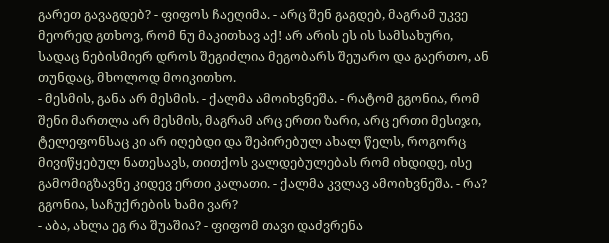გარეთ გავაგდებ? - ფიფოს ჩაეღიმა. - არც შენ გაგდებ, მაგრამ უკვე მეორედ გთხოვ, რომ ნუ მაკითხავ აქ! არ არის ეს ის სამსახური, სადაც ნებისმიერ დროს შეგიძლია მეგობარს შეუარო და გაერთო, ან თუნდაც, მხოლოდ მოიკითხო.
- მესმის, განა არ მესმის. - ქალმა ამოიხვნეშა. - რატომ გგონია, რომ შენი მართლა არ მესმის, მაგრამ არც ერთი ზარი, არც ერთი მესიჯი, ტელეფონსაც კი არ იღებდი და შეპირებულ ახალ წელს, როგორც მივიწყებულ ნათესავს, თითქოს ვალდებულებას რომ იხდიდე, ისე გამომიგზავნე კიდევ ერთი კალათი. - ქალმა კვლავ ამოიხვნეშა. - რა? გგონია, საჩუქრების ხამი ვარ?
- აბა, ახლა ეგ რა შუაშია? - ფიფომ თავი დაძვრენა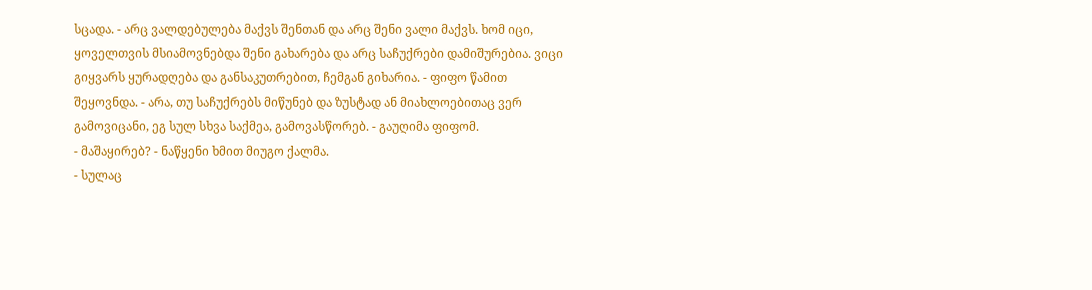სცადა. - არც ვალდებულება მაქვს შენთან და არც შენი ვალი მაქვს. ხომ იცი, ყოველთვის მსიამოვნებდა შენი გახარება და არც საჩუქრები დამიშურებია. ვიცი გიყვარს ყურადღება და განსაკუთრებით, ჩემგან გიხარია. - ფიფო წამით შეყოვნდა. - არა, თუ საჩუქრებს მიწუნებ და ზუსტად ან მიახლოებითაც ვერ გამოვიცანი, ეგ სულ სხვა საქმეა, გამოვასწორებ. - გაუღიმა ფიფომ.
- მაშაყირებ? - ნაწყენი ხმით მიუგო ქალმა.
- სულაც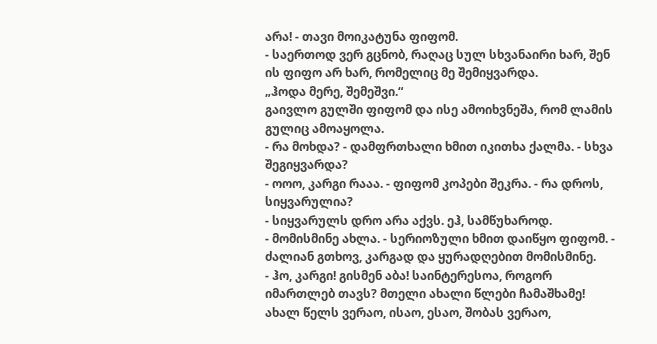არა! - თავი მოიკატუნა ფიფომ.
- საერთოდ ვერ გცნობ, რაღაც სულ სხვანაირი ხარ, შენ ის ფიფო არ ხარ, რომელიც მე შემიყვარდა.
„ჰოდა მერე, შემეშვი.“
გაივლო გულში ფიფომ და ისე ამოიხვნეშა, რომ ლამის გულიც ამოაყოლა.
- რა მოხდა? - დამფრთხალი ხმით იკითხა ქალმა. - სხვა შეგიყვარდა?
- ოოო, კარგი რააა. - ფიფომ კოპები შეკრა. - რა დროს, სიყვარულია?
- სიყვარულს დრო არა აქვს. ეჰ, სამწუხაროდ.
- მომისმინე ახლა. - სერიოზული ხმით დაიწყო ფიფომ. - ძალიან გთხოვ, კარგად და ყურადღებით მომისმინე.
- ჰო, კარგი! გისმენ აბა! საინტერესოა, როგორ იმართლებ თავს? მთელი ახალი წლები ჩამაშხამე! ახალ წელს ვერაო, ისაო, ესაო, შობას ვერაო,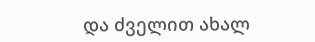და ძველით ახალ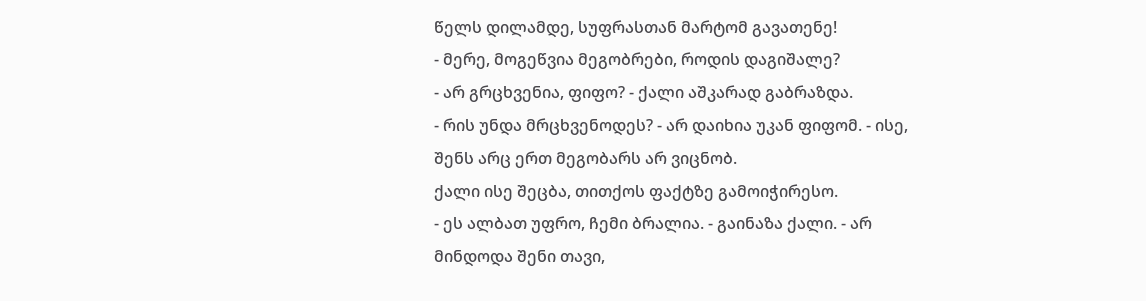წელს დილამდე, სუფრასთან მარტომ გავათენე!
- მერე, მოგეწვია მეგობრები, როდის დაგიშალე?
- არ გრცხვენია, ფიფო? - ქალი აშკარად გაბრაზდა.
- რის უნდა მრცხვენოდეს? - არ დაიხია უკან ფიფომ. - ისე, შენს არც ერთ მეგობარს არ ვიცნობ.
ქალი ისე შეცბა, თითქოს ფაქტზე გამოიჭირესო.
- ეს ალბათ უფრო, ჩემი ბრალია. - გაინაზა ქალი. - არ მინდოდა შენი თავი,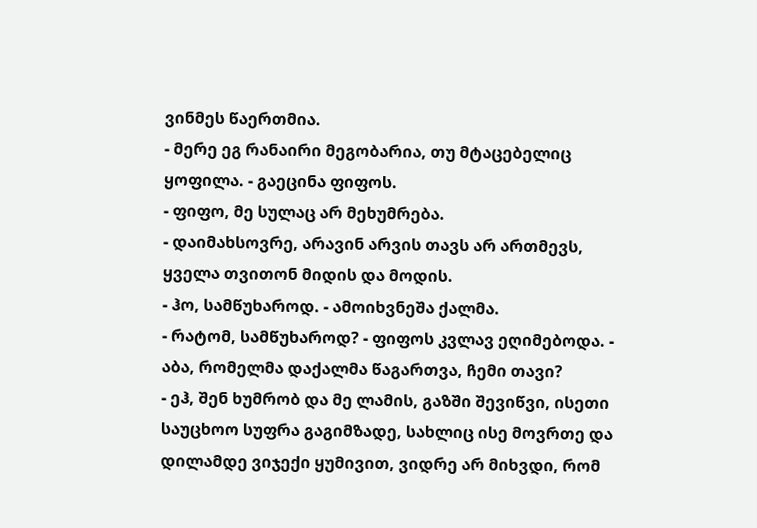ვინმეს წაერთმია.
- მერე ეგ რანაირი მეგობარია, თუ მტაცებელიც ყოფილა. - გაეცინა ფიფოს.
- ფიფო, მე სულაც არ მეხუმრება.
- დაიმახსოვრე, არავინ არვის თავს არ ართმევს, ყველა თვითონ მიდის და მოდის.
- ჰო, სამწუხაროდ. - ამოიხვნეშა ქალმა.
- რატომ, სამწუხაროდ? - ფიფოს კვლავ ეღიმებოდა. - აბა, რომელმა დაქალმა წაგართვა, ჩემი თავი?
- ეჰ, შენ ხუმრობ და მე ლამის, გაზში შევიწვი, ისეთი საუცხოო სუფრა გაგიმზადე, სახლიც ისე მოვრთე და დილამდე ვიჯექი ყუმივით, ვიდრე არ მიხვდი, რომ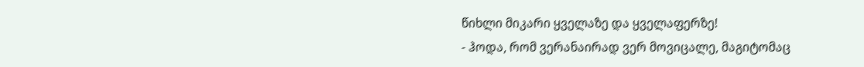წიხლი მიკარი ყველაზე და ყველაფერზე!
- ჰოდა, რომ ვერანაირად ვერ მოვიცალე, მაგიტომაც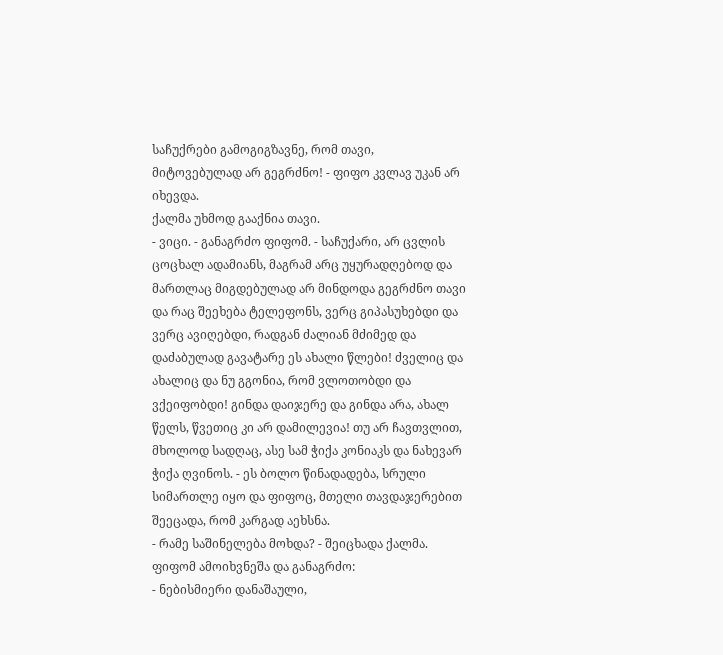საჩუქრები გამოგიგზავნე, რომ თავი, მიტოვებულად არ გეგრძნო! - ფიფო კვლავ უკან არ იხევდა.
ქალმა უხმოდ გააქნია თავი.
- ვიცი. - განაგრძო ფიფომ. - საჩუქარი, არ ცვლის ცოცხალ ადამიანს, მაგრამ არც უყურადღებოდ და მართლაც მიგდებულად არ მინდოდა გეგრძნო თავი და რაც შეეხება ტელეფონს, ვერც გიპასუხებდი და ვერც ავიღებდი, რადგან ძალიან მძიმედ და დაძაბულად გავატარე ეს ახალი წლები! ძველიც და ახალიც და ნუ გგონია, რომ ვლოთობდი და ვქეიფობდი! გინდა დაიჯერე და გინდა არა, ახალ წელს, წვეთიც კი არ დამილევია! თუ არ ჩავთვლით, მხოლოდ სადღაც, ასე სამ ჭიქა კონიაკს და ნახევარ ჭიქა ღვინოს. - ეს ბოლო წინადადება, სრული სიმართლე იყო და ფიფოც, მთელი თავდაჯერებით შეეცადა, რომ კარგად აეხსნა.
- რამე საშინელება მოხდა? - შეიცხადა ქალმა.
ფიფომ ამოიხვნეშა და განაგრძო:
- ნებისმიერი დანაშაული,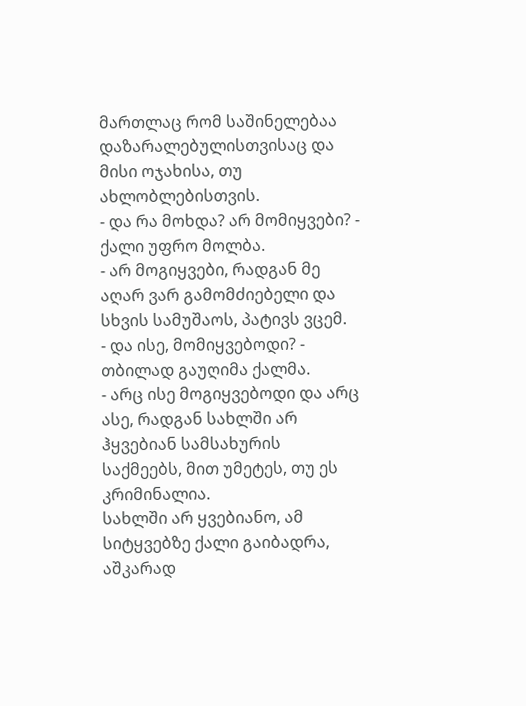მართლაც რომ საშინელებაა დაზარალებულისთვისაც და მისი ოჯახისა, თუ ახლობლებისთვის.
- და რა მოხდა? არ მომიყვები? - ქალი უფრო მოლბა.
- არ მოგიყვები, რადგან მე აღარ ვარ გამომძიებელი და სხვის სამუშაოს, პატივს ვცემ.
- და ისე, მომიყვებოდი? - თბილად გაუღიმა ქალმა.
- არც ისე მოგიყვებოდი და არც ასე, რადგან სახლში არ ჰყვებიან სამსახურის საქმეებს, მით უმეტეს, თუ ეს კრიმინალია.
სახლში არ ყვებიანო, ამ სიტყვებზე ქალი გაიბადრა, აშკარად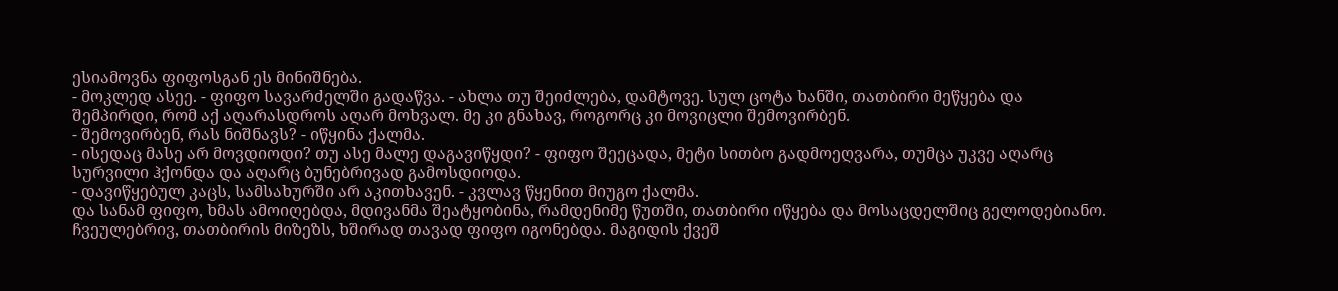ესიამოვნა ფიფოსგან ეს მინიშნება.
- მოკლედ ასეე. - ფიფო სავარძელში გადაწვა. - ახლა თუ შეიძლება, დამტოვე. სულ ცოტა ხანში, თათბირი მეწყება და შემპირდი, რომ აქ აღარასდროს აღარ მოხვალ. მე კი გნახავ, როგორც კი მოვიცლი შემოვირბენ.
- შემოვირბენ, რას ნიშნავს? - იწყინა ქალმა.
- ისედაც მასე არ მოვდიოდი? თუ ასე მალე დაგავიწყდი? - ფიფო შეეცადა, მეტი სითბო გადმოეღვარა, თუმცა უკვე აღარც სურვილი ჰქონდა და აღარც ბუნებრივად გამოსდიოდა.
- დავიწყებულ კაცს, სამსახურში არ აკითხავენ. - კვლავ წყენით მიუგო ქალმა.
და სანამ ფიფო, ხმას ამოიღებდა, მდივანმა შეატყობინა, რამდენიმე წუთში, თათბირი იწყება და მოსაცდელშიც გელოდებიანო.
ჩვეულებრივ, თათბირის მიზეზს, ხშირად თავად ფიფო იგონებდა. მაგიდის ქვეშ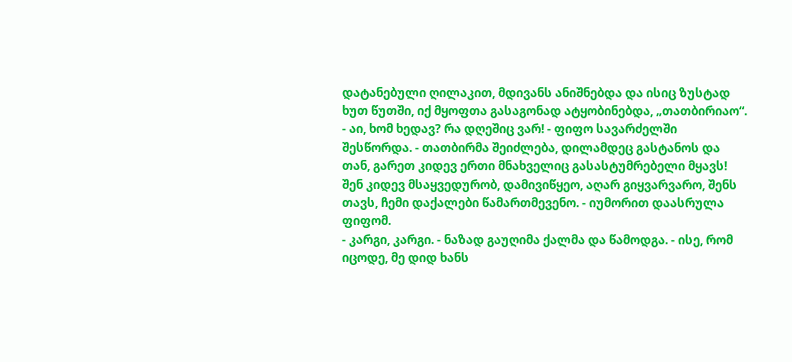დატანებული ღილაკით, მდივანს ანიშნებდა და ისიც ზუსტად ხუთ წუთში, იქ მყოფთა გასაგონად ატყობინებდა, „თათბირიაო“.
- აი, ხომ ხედავ? რა დღეშიც ვარ! - ფიფო სავარძელში შესწორდა. - თათბირმა შეიძლება, დილამდეც გასტანოს და თან, გარეთ კიდევ ერთი მნახველიც გასასტუმრებელი მყავს! შენ კიდევ მსაყვედურობ, დამივიწყეო, აღარ გიყვარვარო, შენს თავს, ჩემი დაქალები წამართმევენო. - იუმორით დაასრულა ფიფომ.
- კარგი, კარგი. - ნაზად გაუღიმა ქალმა და წამოდგა. - ისე, რომ იცოდე, მე დიდ ხანს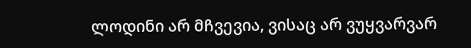ლოდინი არ მჩვევია, ვისაც არ ვუყვარვარ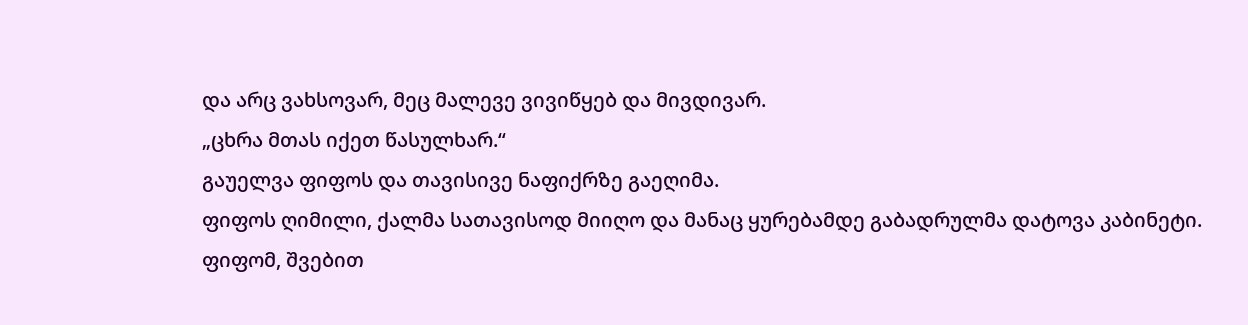და არც ვახსოვარ, მეც მალევე ვივიწყებ და მივდივარ.
„ცხრა მთას იქეთ წასულხარ.“
გაუელვა ფიფოს და თავისივე ნაფიქრზე გაეღიმა.
ფიფოს ღიმილი, ქალმა სათავისოდ მიიღო და მანაც ყურებამდე გაბადრულმა დატოვა კაბინეტი.
ფიფომ, შვებით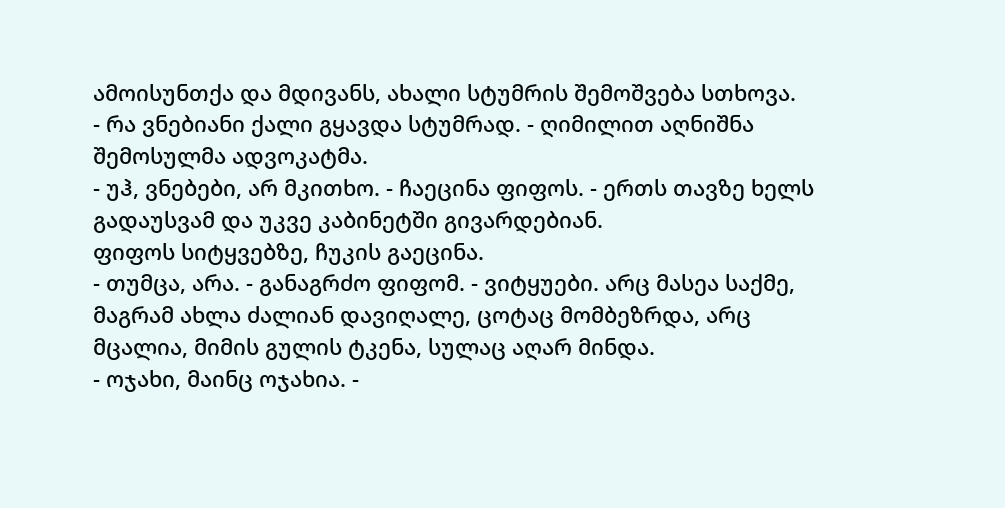ამოისუნთქა და მდივანს, ახალი სტუმრის შემოშვება სთხოვა.
- რა ვნებიანი ქალი გყავდა სტუმრად. - ღიმილით აღნიშნა შემოსულმა ადვოკატმა.
- უჰ, ვნებები, არ მკითხო. - ჩაეცინა ფიფოს. - ერთს თავზე ხელს გადაუსვამ და უკვე კაბინეტში გივარდებიან.
ფიფოს სიტყვებზე, ჩუკის გაეცინა.
- თუმცა, არა. - განაგრძო ფიფომ. - ვიტყუები. არც მასეა საქმე, მაგრამ ახლა ძალიან დავიღალე, ცოტაც მომბეზრდა, არც მცალია, მიმის გულის ტკენა, სულაც აღარ მინდა.
- ოჯახი, მაინც ოჯახია. -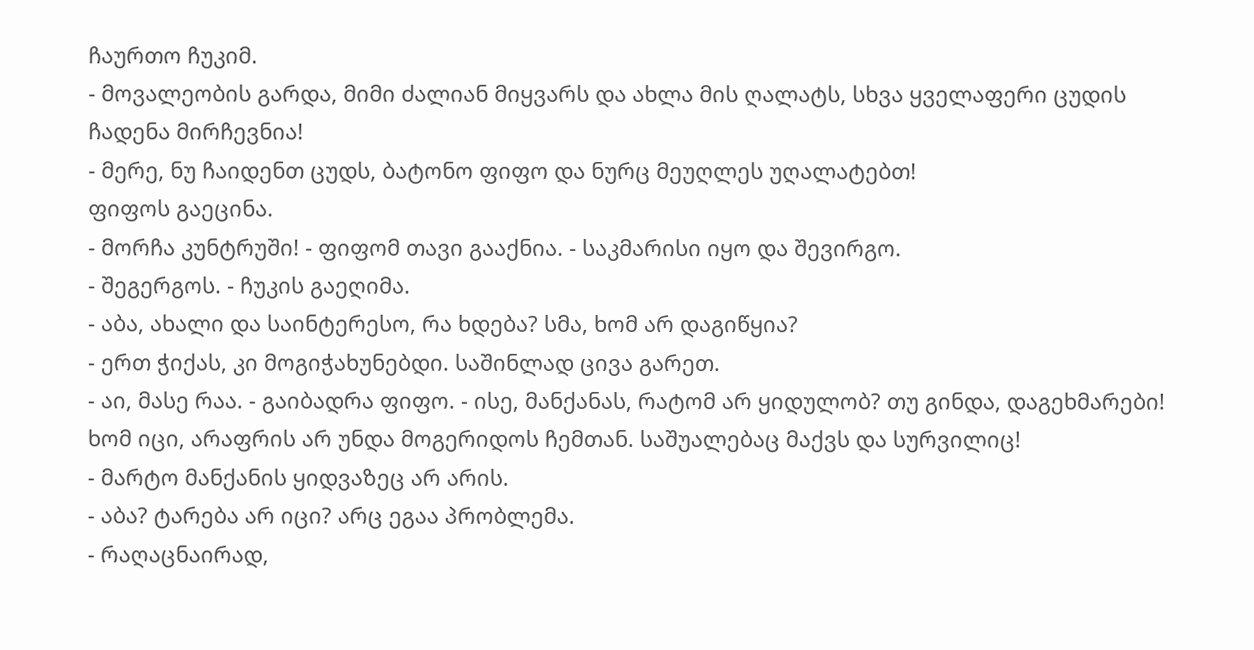ჩაურთო ჩუკიმ.
- მოვალეობის გარდა, მიმი ძალიან მიყვარს და ახლა მის ღალატს, სხვა ყველაფერი ცუდის ჩადენა მირჩევნია!
- მერე, ნუ ჩაიდენთ ცუდს, ბატონო ფიფო და ნურც მეუღლეს უღალატებთ!
ფიფოს გაეცინა.
- მორჩა კუნტრუში! - ფიფომ თავი გააქნია. - საკმარისი იყო და შევირგო.
- შეგერგოს. - ჩუკის გაეღიმა.
- აბა, ახალი და საინტერესო, რა ხდება? სმა, ხომ არ დაგიწყია?
- ერთ ჭიქას, კი მოგიჭახუნებდი. საშინლად ცივა გარეთ.
- აი, მასე რაა. - გაიბადრა ფიფო. - ისე, მანქანას, რატომ არ ყიდულობ? თუ გინდა, დაგეხმარები! ხომ იცი, არაფრის არ უნდა მოგერიდოს ჩემთან. საშუალებაც მაქვს და სურვილიც!
- მარტო მანქანის ყიდვაზეც არ არის.
- აბა? ტარება არ იცი? არც ეგაა პრობლემა.
- რაღაცნაირად,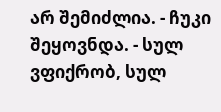არ შემიძლია. - ჩუკი შეყოვნდა. - სულ ვფიქრობ, სულ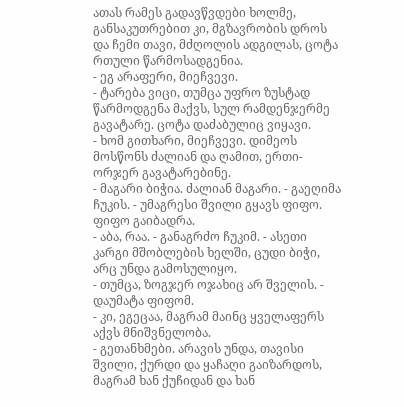ათას რამეს გადავწვდები ხოლმე, განსაკუთრებით კი, მგზავრობის დროს და ჩემი თავი, მძღოლის ადგილას, ცოტა რთული წარმოსადგენია.
- ეგ არაფერი, მიეჩვევი.
- ტარება ვიცი, თუმცა უფრო ზუსტად წარმოდგენა მაქვს, სულ რამდენჯერმე გავატარე. ცოტა დაძაბულიც ვიყავი.
- ხომ გითხარი, მიეჩვევი. დიმეოს მოსწონს ძალიან და ღამით, ერთი-ორჯერ გავატარებინე.
- მაგარი ბიჭია. ძალიან მაგარი. - გაეღიმა ჩუკის. - უმაგრესი შვილი გყავს ფიფო.
ფიფო გაიბადრა.
- აბა, რაა. - განაგრძო ჩუკიმ. - ასეთი კარგი მშობლების ხელში, ცუდი ბიჭი, არც უნდა გამოსულიყო.
- თუმცა, ზოგჯერ ოჯახიც არ შველის. - დაუმატა ფიფომ.
- კი, ეგეცაა, მაგრამ მაინც ყველაფერს აქვს მნიშვნელობა.
- გეთანხმები. არავის უნდა, თავისი შვილი, ქურდი და ყაჩაღი გაიზარდოს, მაგრამ ხან ქუჩიდან და ხან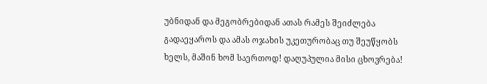უბნიდან და მეგობრებიდან ათას რამეს შეიძლება გადაეყაროს და ამას ოჯახის უკეთურობაც თუ შეუწყობს ხელს, მაშინ ხომ საერთოდ! დაღუპულია მისი ცხოვრება!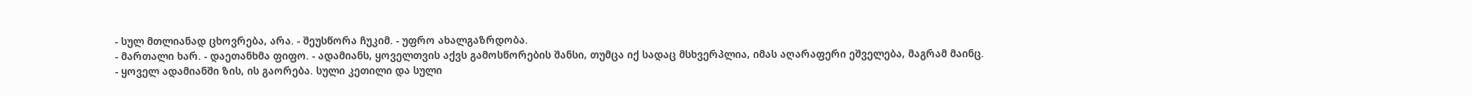- სულ მთლიანად ცხოვრება, არა. - შეუსწორა ჩუკიმ. - უფრო ახალგაზრდობა.
- მართალი ხარ. - დაეთანხმა ფიფო. - ადამიანს, ყოველთვის აქვს გამოსწორების შანსი, თუმცა იქ სადაც მსხვერპლია, იმას აღარაფერი ეშველება, მაგრამ მაინც.
- ყოველ ადამიანში ზის, ის გაორება. სული კეთილი და სული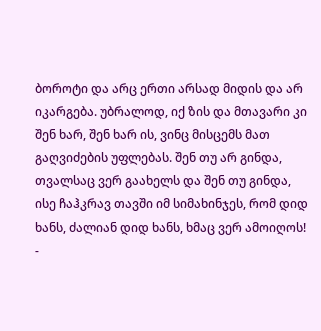ბოროტი და არც ერთი არსად მიდის და არ იკარგება. უბრალოდ, იქ ზის და მთავარი კი შენ ხარ, შენ ხარ ის, ვინც მისცემს მათ გაღვიძების უფლებას. შენ თუ არ გინდა, თვალსაც ვერ გაახელს და შენ თუ გინდა, ისე ჩაჰკრავ თავში იმ სიმახინჯეს, რომ დიდ ხანს, ძალიან დიდ ხანს, ხმაც ვერ ამოიღოს!
-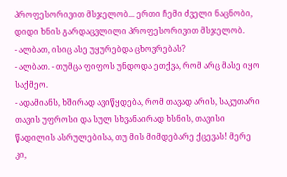პროფესორივით მსჯელობ... ერთი ჩემი ძველი ნაცნობი, დიდი ხნის გარდაცვლილი პროფესორივით მსჯელობ.
- ალბათ, ისიც ასე უყურებდა ცხოვრებას?
- ალბათ. - თუმცა ფიფოს უნდოდა ეთქვა, რომ არც მასე იყო საქმეო.
- ადამიანს, ხშირად ავიწყდება, რომ თავად არის, საკუთარი თავის უფროსი და სულ სხვანაირად ხსნის, თავისი წადილის ასრულებისა, თუ მის მიმდებარე ქცევას! მერე კი,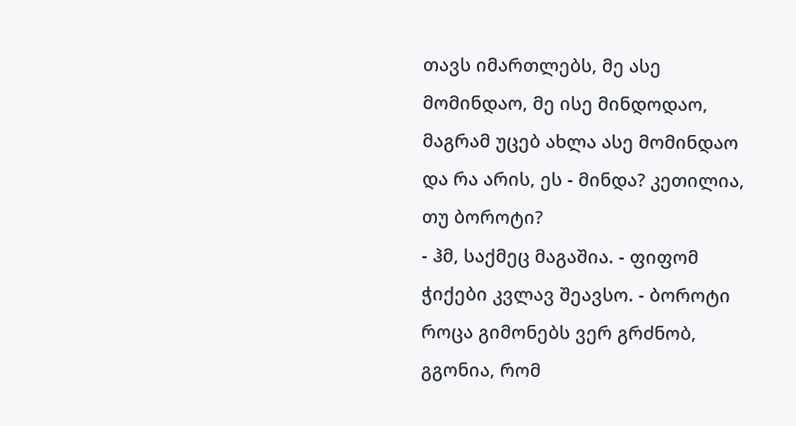თავს იმართლებს, მე ასე მომინდაო, მე ისე მინდოდაო, მაგრამ უცებ ახლა ასე მომინდაო და რა არის, ეს - მინდა? კეთილია, თუ ბოროტი?
- ჰმ, საქმეც მაგაშია. - ფიფომ ჭიქები კვლავ შეავსო. - ბოროტი როცა გიმონებს ვერ გრძნობ, გგონია, რომ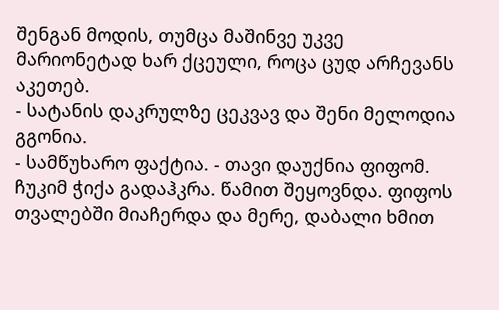შენგან მოდის, თუმცა მაშინვე უკვე მარიონეტად ხარ ქცეული, როცა ცუდ არჩევანს აკეთებ.
- სატანის დაკრულზე ცეკვავ და შენი მელოდია გგონია.
- სამწუხარო ფაქტია. - თავი დაუქნია ფიფომ.
ჩუკიმ ჭიქა გადაჰკრა. წამით შეყოვნდა. ფიფოს თვალებში მიაჩერდა და მერე, დაბალი ხმით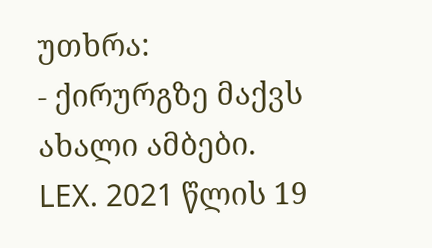უთხრა:
- ქირურგზე მაქვს ახალი ამბები.
LEX. 2021 წლის 19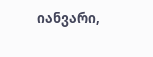იანვარი,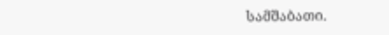სამშაბათი.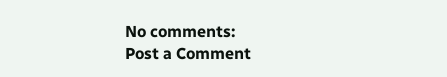No comments:
Post a Comment